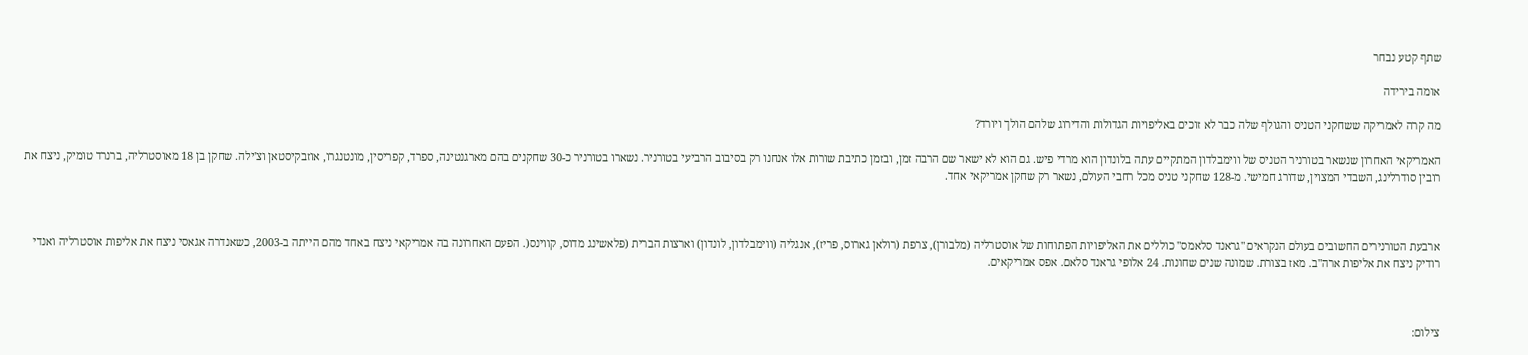שתף קטע נבחר

אומה בירידה

מה קרה לאמריקה ששחקני הטניס והגולף שלה כבר לא זוכים באליפויות הגדולות והדירוג שלהם הולך ויורד?

האמריקאי האחרון שנשאר בטורניר הטניס של ווימבלדון המתקיים עתה בלונדון הוא מרדי פיש. גם הוא לא ישאר שם הרבה זמן, ובזמן כתיבת שורות אלו אנחנו רק בסיבוב הרביעי בטורניר. נשארו בטורניר כ-30 שחקנים בהם מארגנטינה, ספרד, קפריסין, מונטנגרו, אוזבקיסטאן וצ'ילה. שחקן בן 18 מאוסטרליה, ברנרד טומיק, ניצח את רובין סודרלינג, השבדי המצוין, שדורג חמישי. מ-128 שחקני טניס מכל רחבי העולם, נשאר רק שחקן אמריקאי אחד.



ארבעת הטורנירים החשובים בעולם הנקראים "גראנד סלאמס" כוללים את האליפויות הפתוחות של אוסטרליה (מלבורן), צרפת (רולאן גארוס, פריז), אנגליה (ווימבלדון, לונדון) וארצות הברית (פלאשינג מדוס, קווינס(. הפעם האחרונה בה אמריקאי ניצח באחד מהם הייתה ב-2003, כשאנדרה אגאסי ניצח את אליפות אוסטרליה ואנדי רודיק ניצח את אליפות ארה"ב. מאז בצורת. שמונה שנים שחונות. 24 אלופי גראנד סלאם. אפס אמריקאים.



צילום: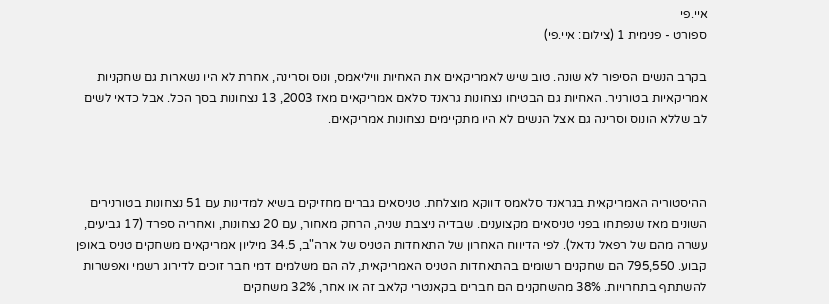איי.פי
ספורט - פנימית 1 (צילום: איי.פי)

בקרב הנשים הסיפור לא שונה. טוב שיש לאמריקאים את האחיות וויליאמס, ונוס וסרינה, אחרת לא היו נשארות גם שחקניות אמריקאיות בטורניר. האחיות גם הבטיחו נצחונות גראנד סלאם אמריקאים מאז 2003, 13 נצחונות בסך הכל. אבל כדאי לשים לב שללא הונוס וסרינה גם אצל הנשים לא היו מתקיימים נצחונות אמריקאים.



ההיסטוריה האמריקאית בגראנד סלאמס דווקא מוצלחת. טניסאים גברים מחזיקים בשיא למדינות עם 51 נצחונות בטורנירים השונים מאז שנפתחו בפני טניסאים מקצוענים. שבדיה ניצבת שניה, הרחק מאחור, עם 20 נצחונות, ואחריה ספרד (17 גביעים, עשרה מהם של רפאל נדאל). לפי הדיווח האחרון של התאחדות הטניס של ארה"ב, 34.5 מיליון אמריקאים משחקים טניס באופן קבוע. 795,550 הם שחקנים רשומים בהתאחדות הטניס האמריקאית, לה הם משלמים דמי חבר זוכים לדירוג רשמי ואפשרות להשתתף בתחרויות. 38% מהשחקנים הם חברים בקאנטרי קלאב זה או אחר, 32% משחקים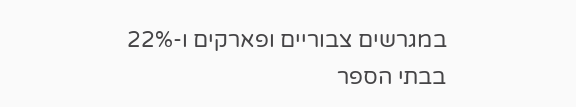במגרשים צבוריים ופארקים ו-22% בבתי הספר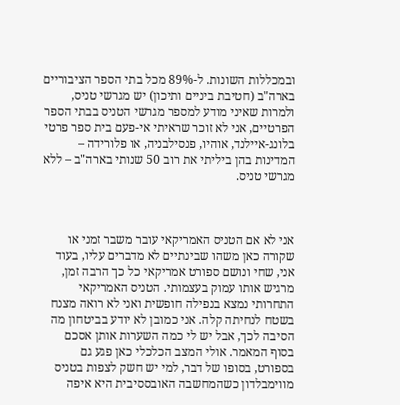ובמכללות השונות. ל-89% מכל בתי הספר הציבוריים בארה"ב (חטיבת ביניים ותיכון) יש מגרשי טניס, ולמרות שאיני מודע למספר מגרשי הטניס בבתי הספר הפרטיים, אני לא זוכר שראיתי אי-פעם בית ספר פרטי בלונג-איילנד, אוהיו, פנסילבניה, או פלורידה – המדינות בהן ביליתי את רוב 50 שנותי בארה"ב – ללא מגרשי טניס.



אני לא אם הטניס האמריקאי עובר משבר זמני או שקורה כאן משהו שבינתיים לא מדברים עליו, בעוד אני, שחי ונושם ספורט אמריקאי כל כך הרבה זמן, מרגיש אותו עמוק בעצמותי. הטניס האמריקאי התחרותי נמצא בנפילה חופשית ואני לא רואה מצנח בשטח לנחיתה קלה. אני כמובן לא יודע בביטחון מה הסיבה לכך, אבל יש לי כמה השערות אותן אסכם בסוף המאמר. אולי המצב הכלכלי כאן פגע גם בספורט, בסופו של דבר, למי יש חשק לצפות בטניס מווימבלדון כשהמחשבה האובססיבית היא איפה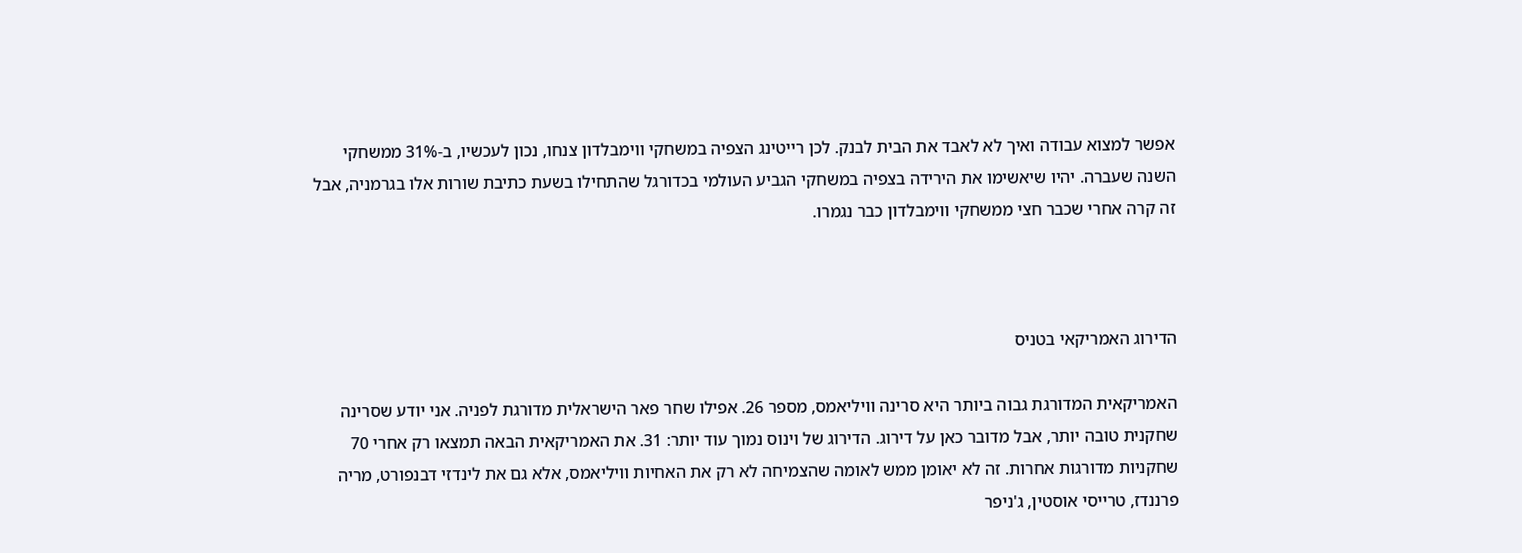אפשר למצוא עבודה ואיך לא לאבד את הבית לבנק. לכן רייטינג הצפיה במשחקי ווימבלדון צנחו, נכון לעכשיו, ב-31% ממשחקי השנה שעברה. יהיו שיאשימו את הירידה בצפיה במשחקי הגביע העולמי בכדורגל שהתחילו בשעת כתיבת שורות אלו בגרמניה, אבל זה קרה אחרי שכבר חצי ממשחקי ווימבלדון כבר נגמרו.



הדירוג האמריקאי בטניס

האמריקאית המדורגת גבוה ביותר היא סרינה וויליאמס, מספר 26. אפילו שחר פאר הישראלית מדורגת לפניה. אני יודע שסרינה שחקנית טובה יותר, אבל מדובר כאן על דירוג. הדירוג של וינוס נמוך עוד יותר: 31. את האמריקאית הבאה תמצאו רק אחרי 70 שחקניות מדורגות אחרות. זה לא יאומן ממש לאומה שהצמיחה לא רק את האחיות וויליאמס, אלא גם את לינדזי דבנפורט, מריה פרננדז, טרייסי אוסטין, ג'ניפר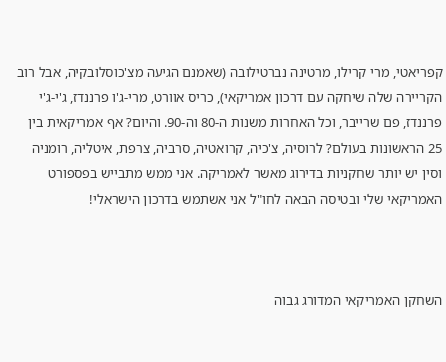קפריאטי, מרי קרילו, מרטינה נברטילובה (שאמנם הגיעה מצ'כוסלובקיה, אבל רוב הקריירה שלה שיחקה עם דרכון אמריקאי), כריס אוורט, מרי-ג'ו פרננדז, ג'י-ג'י פרננדז, פם שרייבר, וכל האחרות משנות ה-80 וה-90. והיום? אף אמריקאית בין 25 הראשונות בעולם? לרוסיה, צ'כיה, קרואטיה, סרביה, צרפת, איטליה, רומניה וסין יש יותר שחקניות בדירוג מאשר לאמריקה. אני ממש מתבייש בפספורט האמריקאי שלי ובטיסה הבאה לחו"ל אני אשתמש בדרכון הישראלי!



השחקן האמריקאי המדורג גבוה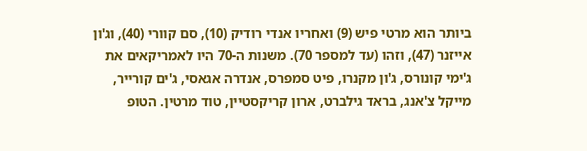ביותר הוא מרטי פיש (9) ואחריו אנדי רודיק (10), סם קוורי (40), וג'ון אייזנר (47), וזהו (עד למספר 70). משנות ה-70 היו לאמריקאים את ג'ימי קונורס, ג'ון מקנרו, פיט סמפרס, אנדרה אגאסי, ג'ים קורייר, מייקל צ'אנג, בראד גילברט, ארון קריקסטיין, טוד מרטין. הטופ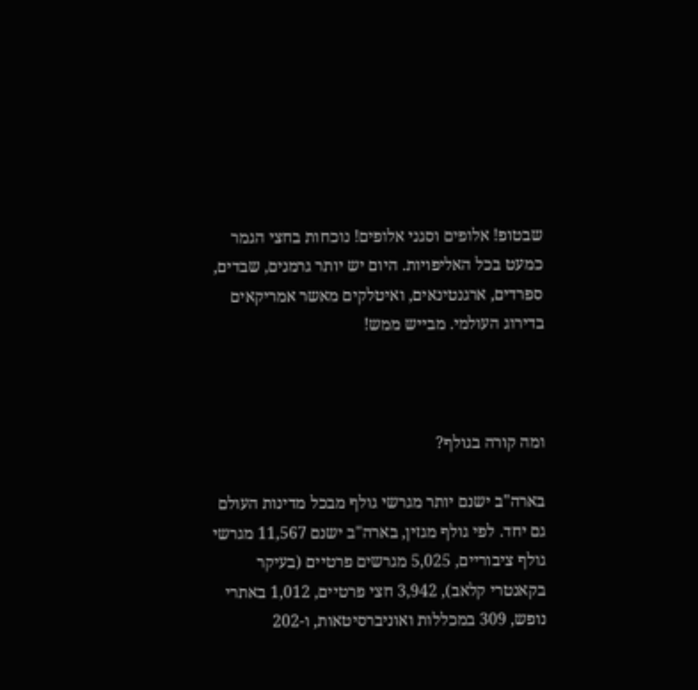שבטופ! אלופים וסגני אלופים! נוכחות בחצי הגמר כמעט בכל האליפויות. היום יש יותר גרמנים, שבדים, ספרדים, ארגנטינאים, ואיטלקים מאשר אמריקאים בדירוג העולמי. מבייש ממש!



ומה קורה בגולף?

בארה"ב ישנם יותר מגרשי גולף מבכל מדינות העולם גם יחד. לפי גולף מגזין, בארה"ב ישנם 11,567 מגרשי גולף ציבוריים, 5,025 מגרשים פרטיים (בעיקר בקאנטרי קלאב), 3,942 חצי פרטיים, 1,012 באתרי נופש, 309 במכללות ואוניברסיטאות, ו-202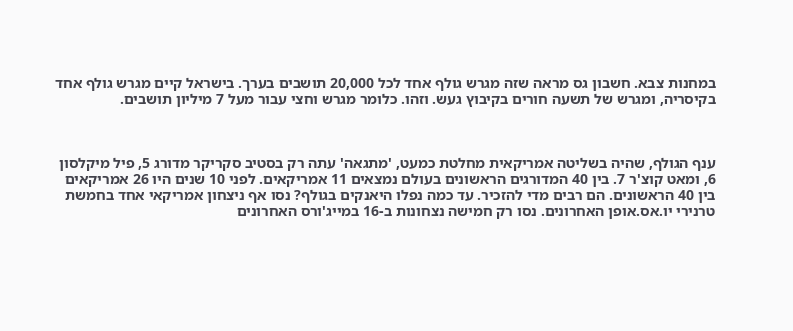במחנות צבא. חשבון גס מראה שזה מגרש גולף אחד לכל 20,000 תושבים בערך. בישראל קיים מגרש גולף אחד בקיסריה, ומגרש של תשעה חורים בקיבוץ געש. וזהו. כלומר מגרש וחצי עבור מעל 7 מיליון תושבים.



ענף הגולף, שהיה בשליטה אמריקאית מחלטת כמעט, 'מתגאה' עתה רק בסטיב סקריקר מדורג 5, פיל מיקלסון 6, ומאט קוצ'ר 7. בין 40 המדורגים הראשונים בעולם נמצאים 11 אמריקאים. לפני 10 שנים היו 26 אמריקאים בין 40 הראשונים. הם רבים מדי להזכיר. עד כמה נפלו היאנקים בגולף? נסו אף ניצחון אמריקאי אחד בחמשת טרנירי יו.אס.אופן האחרונים. נסו רק חמישה נצחונות ב-16 במייג'ורס האחרונים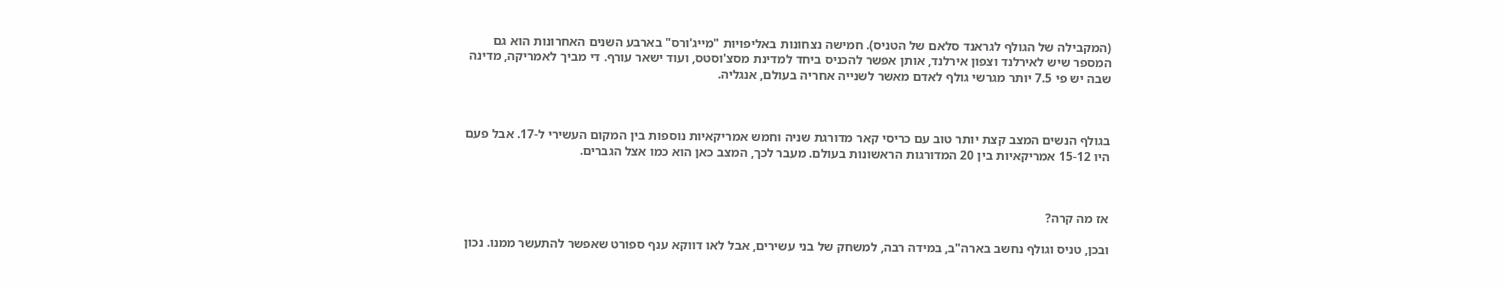(המקבילה של הגולף לגראנד סלאם של הטניס). חמישה נצחונות באליפויות "מייג'ורס" בארבע השנים האחרונות הוא גם המספר שיש לאירלנד וצפון אירלנד, אותן אפשר להכניס ביחד למדינת מסצ'וסטס, ועוד ישאר עורף. די מביך לאמריקה, מדינה שבה יש פי 7.5 יותר מגרשי גולף לאדם מאשר לשנייה אחריה בעולם, אנגליה.



בגולף הנשים המצב קצת יותר טוב עם כריסי קאר מדורגת שניה וחמש אמריקאיות נוספות בין המקום העשירי ל-17. אבל פעם היו 15-12 אמריקאיות בין 20 המדורגות הראשונות בעולם. מעבר לכך, המצב כאן הוא כמו אצל הגברים.



אז מה קרה?

ובכן, טניס וגולף נחשב בארה"ב, במידה רבה, למשחק של בני עשירים, אבל לאו דווקא ענף ספורט שאפשר להתעשר ממנו. נכון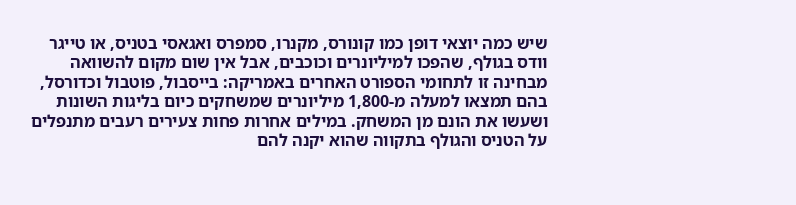שיש כמה יוצאי דופן כמו קונורס, מקנרו, סמפרס ואגאסי בטניס, או טייגר וודס בגולף, שהפכו למיליונרים וכוכבים, אבל אין שום מקום להשוואה מבחינה זו לתחומי הספורט האחרים באמריקה: בייסבול, פוטבול וכדורסל, בהם תמצאו למעלה מ-1,800 מיליונרים שמשחקים כיום בליגות השונות ושעשו את הונם מן המשחק. במילים אחרות פחות צעירים רעבים מתנפלים על הטניס והגולף בתקווה שהוא יקנה להם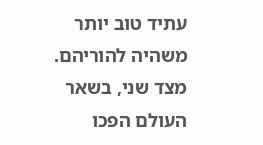עתיד טוב יותר משהיה להוריהם. מצד שני, בשאר העולם הפכו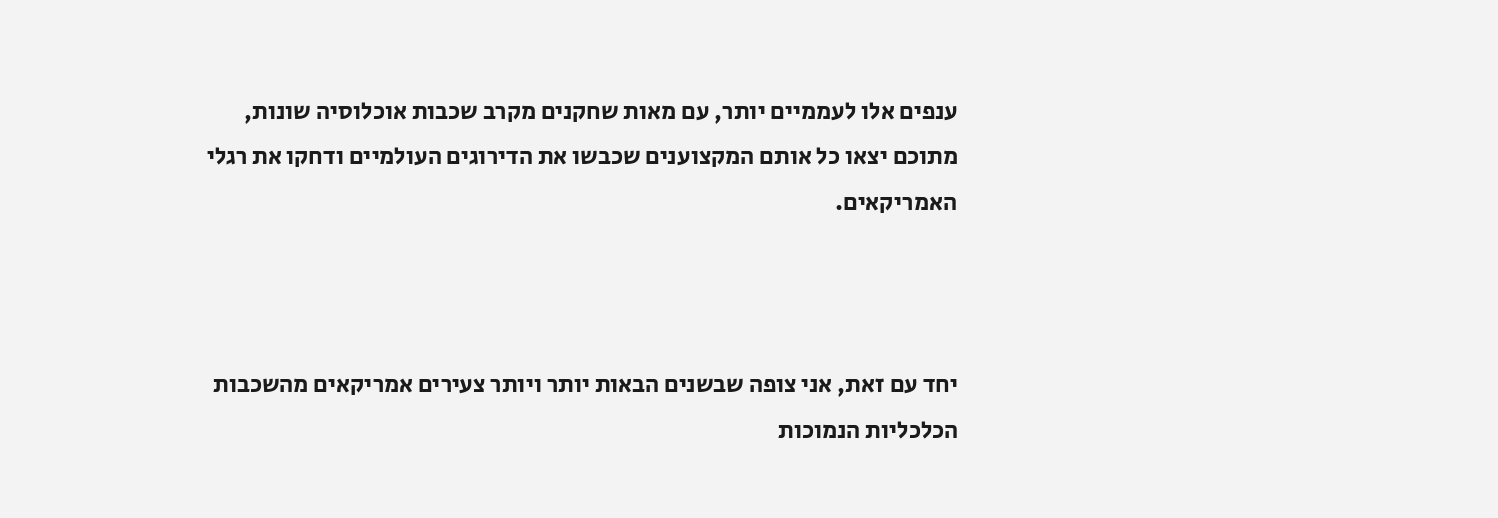ענפים אלו לעממיים יותר, עם מאות שחקנים מקרב שכבות אוכלוסיה שונות, מתוכם יצאו כל אותם המקצוענים שכבשו את הדירוגים העולמיים ודחקו את רגלי האמריקאים.



יחד עם זאת, אני צופה שבשנים הבאות יותר ויותר צעירים אמריקאים מהשכבות הכלכליות הנמוכות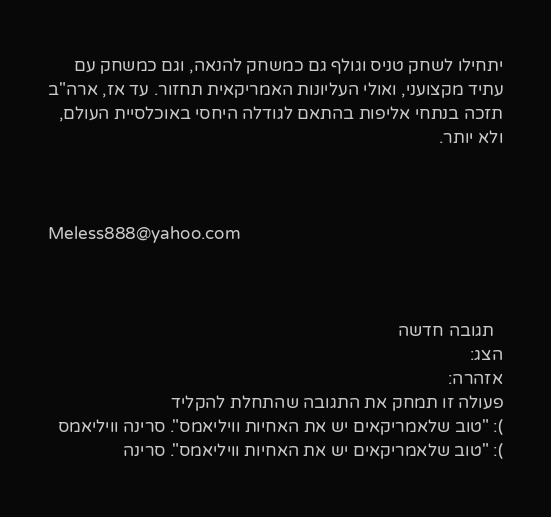יתחילו לשחק טניס וגולף גם כמשחק להנאה, וגם כמשחק עם עתיד מקצועני, ואולי העליונות האמריקאית תחזור. עד אז, ארה"ב תזכה בנתחי אליפות בהתאם לגודלה היחסי באוכלסיית העולם, ולא יותר.



Meless888@yahoo.com



  תגובה חדשה
הצג:
אזהרה:
פעולה זו תמחק את התגובה שהתחלת להקליד
): "טוב שלאמריקאים יש את האחיות וויליאמס". סרינה וויליאמס
): "טוב שלאמריקאים יש את האחיות וויליאמס". סרינה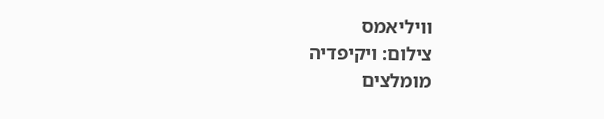וויליאמס
צילום: ויקיפדיה
מומלצים